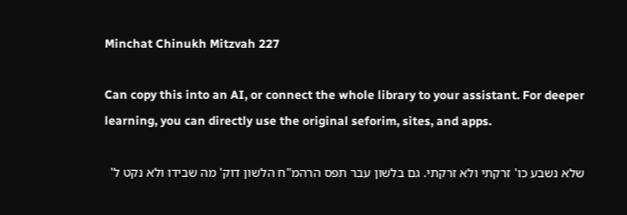Minchat Chinukh Mitzvah 227

Can copy this into an AI, or connect the whole library to your assistant. For deeper learning, you can directly use the original seforim, sites, and apps.

שלא נשבע כו' זרקתי ולא זרקתי. גם בלשון עבר תפס הרהמ"ח הלשון דוק' מה שבידו ולא נקט ל'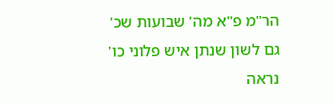הר"מ פ"א מה' שבועות שכ' גם לשון שנתן איש פלוני כו' נראה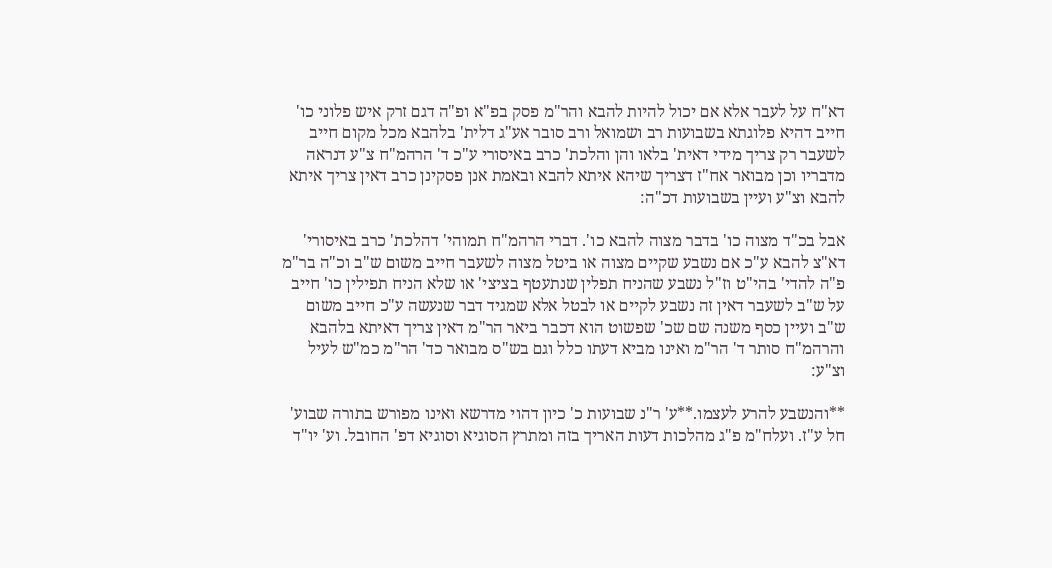דא"ח על לעבר אלא אם יכול להיות להבא והר"מ פסק בפ"א ופ"ה דגם זרק איש פלוני כו' חייב דהיא פלוגתא בשבועות רב ושמואל ורב סובר אע"ג דלית' בלהבא מכל מקום חייב לשעבר רק צריך מידי דאית' בלאו והן והלכת' כרב באיסורי ע"כ ד' הרהמ"ח צ"ע דנראה מדבריו וכן מבואר אח"ז דצריך שיהא איתא להבא ובאמת אנן פסקינן כרב דאין צריך איתא להבא וצ"ע ועיין בשבועות דכ"ה:

אבל בכ"ד מצוה כו' בדבר מצוה להבא כו'. דברי הרהמ"ח תמוהי' דהלכת' כרב באיסורי' דא"צ להבא ע"כ אם נשבע שקיים מצוה או ביטל מצוה לשעבר חייב משום ש"ב וכ"ה בר"מ פ"ה להדי' בהי"ט וז"ל נשבע שהניח תפלין שנתעטף בציצי' או שלא הניח תפילין כו' חייב על ש"ב לשעבר דאין זה נשבע לקיים או לבטל אלא שמגיד דבר שנעשה ע"כ חייב משום ש"ב ועיין כסף משנה שם שכ' שפשוט הוא דכבר ביאר הר"מ דאין צריך דאיתא בלהבא והרהמ"ח סותר ד' הר"מ ואינו מביא דעתו כלל וגם בש"ס מבואר כד' הר"מ כמ"ש לעיל וצ"ע:

**והנשבע להרע לעצמו.**ע' ר"נ שבועות כ' כיון דהוי מדרשא ואינו מפורש בתורה שבוע' חל ע"ז. ועלח"מ פ"ג מהלכות דעות האריך בזה ומתרץ הסוגיא וסוגיא דפ' החובל. וע' יו"ד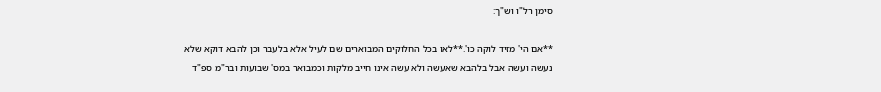סימן רל"ו וש"ך:

**אם הי' מזיד לוקה כו'.**לאו בכל החלוקים המבוארים שם לעיל אלא בלעבר וכן להבא דוקא שלא נעשה ועשה אבל בלהבא שאעשה ולא עשה אינו חייב מלקות וכמבואר במס' שבועות ובר"מ ספ"ד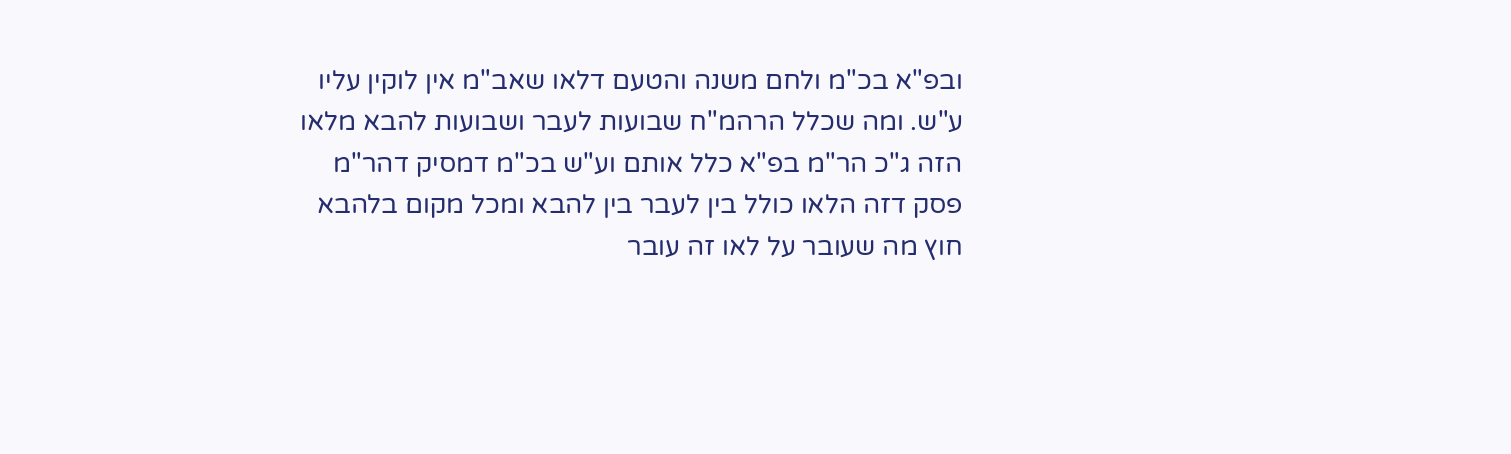ובפ"א בכ"מ ולחם משנה והטעם דלאו שאב"מ אין לוקין עליו ע"ש. ומה שכלל הרהמ"ח שבועות לעבר ושבועות להבא מלאו הזה ג"כ הר"מ בפ"א כלל אותם וע"ש בכ"מ דמסיק דהר"מ פסק דזה הלאו כולל בין לעבר בין להבא ומכל מקום בלהבא חוץ מה שעובר על לאו זה עובר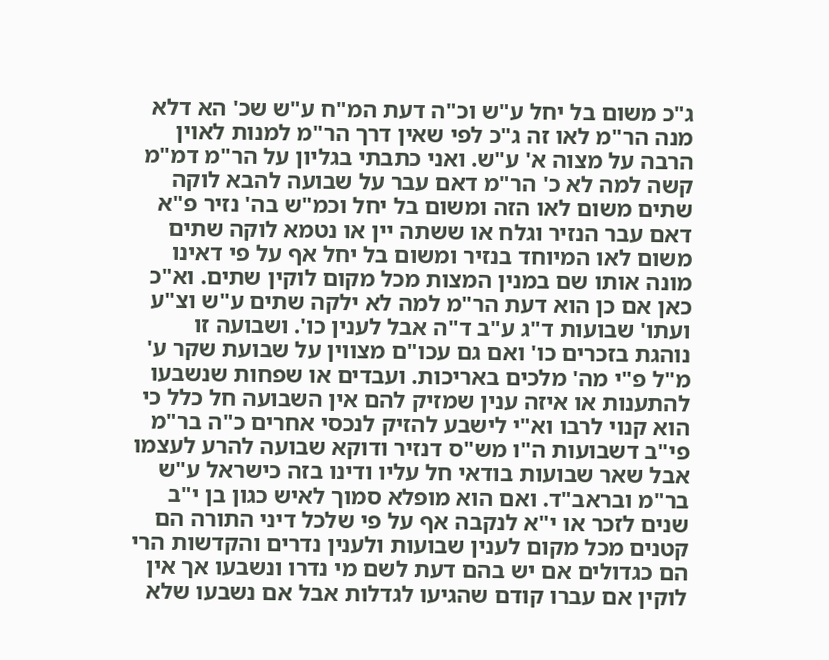ג"כ משום בל יחל ע"ש וכ"ה דעת המ"ח ע"ש שכ' הא דלא מנה הר"מ לאו זה ג"כ לפי שאין דרך הר"מ למנות לאוין הרבה על מצוה א' ע"ש. ואני כתבתי בגליון על הר"מ דמ"מ קשה למה לא כ' הר"מ דאם עבר על שבועה להבא לוקה שתים משום לאו הזה ומשום בל יחל וכמ"ש בה' נזיר פ"א דאם עבר הנזיר וגלח או ששתה יין או נטמא לוקה שתים משום לאו המיוחד בנזיר ומשום בל יחל אף על פי דאינו מונה אותו שם במנין המצות מכל מקום לוקין שתים. וא"כ כאן אם כן הוא דעת הר"מ למה לא ילקה שתים ע"ש וצ"ע ועתו' שבועות ד"ג ע"ב ד"ה אבל לענין כו'. ושבועה זו נוהגת בזכרים כו' ואם גם עכו"ם מצווין על שבועת שקר ע' מ"ל פ"י מה' מלכים באריכות. ועבדים או שפחות שנשבעו להתענות או איזה ענין שמזיק להם אין השבועה חל כלל כי הוא קנוי לרבו וא"י לישבע להזיק לנכסי אחרים כ"ה בר"מ פי"ב דשבועות ה"ו מש"ס דנזיר ודוקא שבועה להרע לעצמו אבל שאר שבועות בודאי חל עליו ודינו בזה כישראל ע"ש בר"מ ובראב"ד. ואם הוא מופלא סמוך לאיש כגון בן י"ב שנים לזכר או י"א לנקבה אף על פי שלכל דיני התורה הם קטנים מכל מקום לענין שבועות ולענין נדרים והקדשות הרי הם כגדולים אם יש בהם דעת לשם מי נדרו ונשבעו אך אין לוקין אם עברו קודם שהגיעו לגדלות אבל אם נשבעו שלא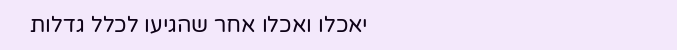יאכלו ואכלו אחר שהגיעו לכלל גדלות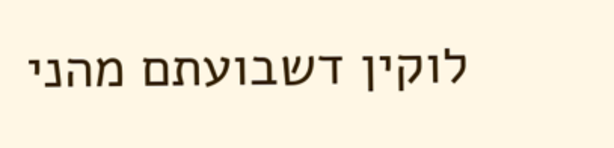לוקין דשבועתם מהני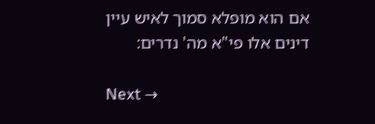אם הוא מופלא סמוך לאיש עיין דינים אלו פי"א מה' נדרים:

Next →